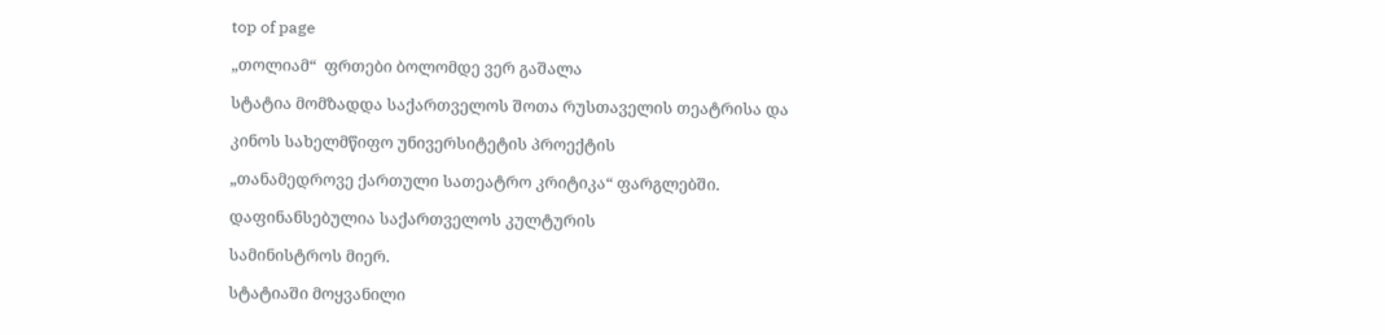top of page

„თოლიამ“  ფრთები ბოლომდე ვერ გაშალა

სტატია მომზადდა საქართველოს შოთა რუსთაველის თეატრისა და

კინოს სახელმწიფო უნივერსიტეტის პროექტის

„თანამედროვე ქართული სათეატრო კრიტიკა“ ფარგლებში.

დაფინანსებულია საქართველოს კულტურის

სამინისტროს მიერ.

სტატიაში მოყვანილი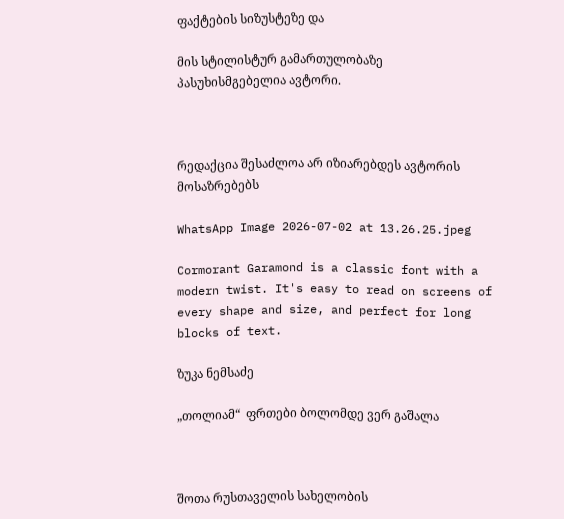ფაქტების სიზუსტეზე და

მის სტილისტურ გამართულობაზე პასუხისმგებელია ავტორი.



რედაქცია შესაძლოა არ იზიარებდეს ავტორის მოსაზრებებს

WhatsApp Image 2026-07-02 at 13.26.25.jpeg

Cormorant Garamond is a classic font with a modern twist. It's easy to read on screens of every shape and size, and perfect for long blocks of text.

ზუკა ნემსაძე

„თოლიამ“  ფრთები ბოლომდე ვერ გაშალა



შოთა რუსთაველის სახელობის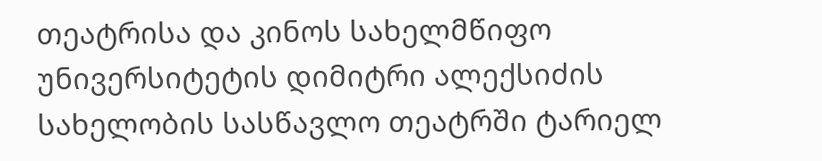თეატრისა და კინოს სახელმწიფო უნივერსიტეტის დიმიტრი ალექსიძის სახელობის სასწავლო თეატრში ტარიელ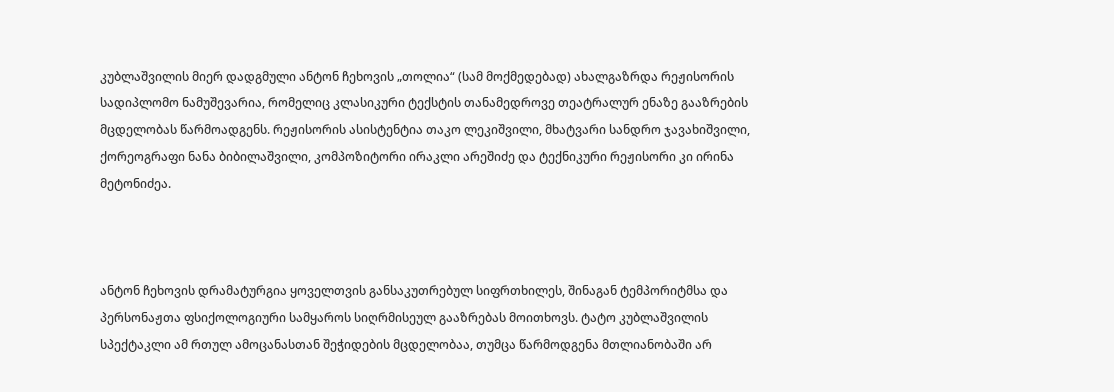კუბლაშვილის მიერ დადგმული ანტონ ჩეხოვის „თოლია“ (სამ მოქმედებად) ახალგაზრდა რეჟისორის სადიპლომო ნამუშევარია, რომელიც კლასიკური ტექსტის თანამედროვე თეატრალურ ენაზე გააზრების მცდელობას წარმოადგენს. რეჟისორის ასისტენტია თაკო ლეკიშვილი, მხატვარი სანდრო ჯავახიშვილი, ქორეოგრაფი ნანა ბიბილაშვილი, კომპოზიტორი ირაკლი არეშიძე და ტექნიკური რეჟისორი კი ირინა მეტონიძეა.



ანტონ ჩეხოვის დრამატურგია ყოველთვის განსაკუთრებულ სიფრთხილეს, შინაგან ტემპორიტმსა და პერსონაჟთა ფსიქოლოგიური სამყაროს სიღრმისეულ გააზრებას მოითხოვს. ტატო კუბლაშვილის სპექტაკლი ამ რთულ ამოცანასთან შეჭიდების მცდელობაა, თუმცა წარმოდგენა მთლიანობაში არ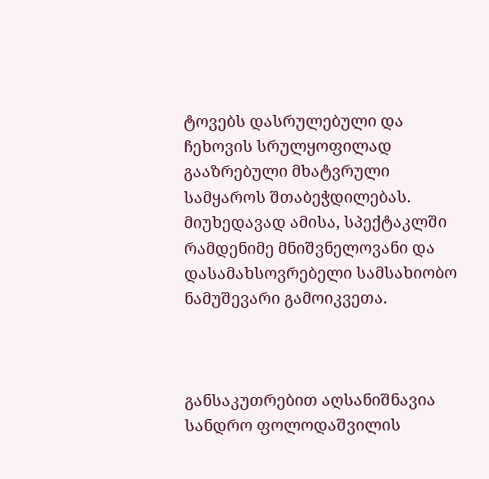ტოვებს დასრულებული და ჩეხოვის სრულყოფილად გააზრებული მხატვრული სამყაროს შთაბეჭდილებას. მიუხედავად ამისა, სპექტაკლში რამდენიმე მნიშვნელოვანი და დასამახსოვრებელი სამსახიობო ნამუშევარი გამოიკვეთა.



განსაკუთრებით აღსანიშნავია სანდრო ფოლოდაშვილის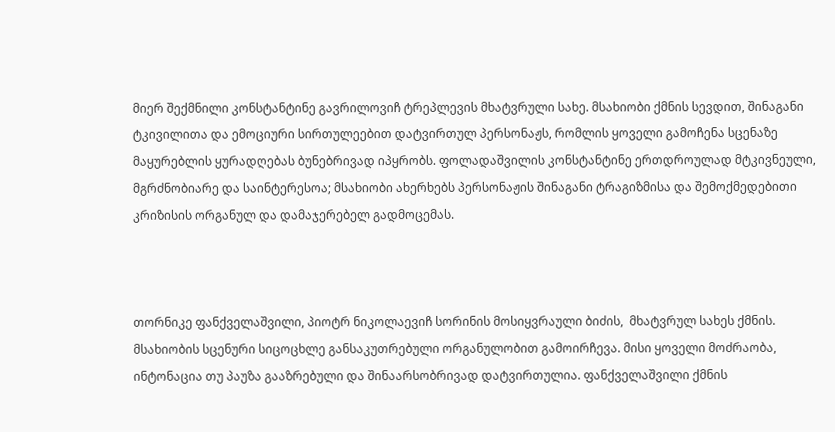მიერ შექმნილი კონსტანტინე გავრილოვიჩ ტრეპლევის მხატვრული სახე. მსახიობი ქმნის სევდით, შინაგანი ტკივილითა და ემოციური სირთულეებით დატვირთულ პერსონაჟს, რომლის ყოველი გამოჩენა სცენაზე მაყურებლის ყურადღებას ბუნებრივად იპყრობს. ფოლადაშვილის კონსტანტინე ერთდროულად მტკივნეული, მგრძნობიარე და საინტერესოა; მსახიობი ახერხებს პერსონაჟის შინაგანი ტრაგიზმისა და შემოქმედებითი კრიზისის ორგანულ და დამაჯერებელ გადმოცემას.



თორნიკე ფანქველაშვილი, პიოტრ ნიკოლაევიჩ სორინის მოსიყვრაული ბიძის,  მხატვრულ სახეს ქმნის. მსახიობის სცენური სიცოცხლე განსაკუთრებული ორგანულობით გამოირჩევა. მისი ყოველი მოძრაობა, ინტონაცია თუ პაუზა გააზრებული და შინაარსობრივად დატვირთულია. ფანქველაშვილი ქმნის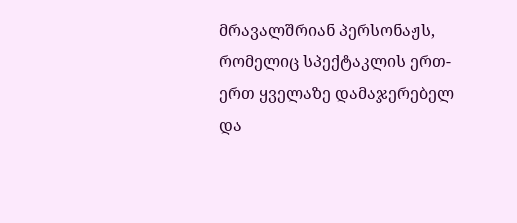მრავალშრიან პერსონაჟს, რომელიც სპექტაკლის ერთ-ერთ ყველაზე დამაჯერებელ და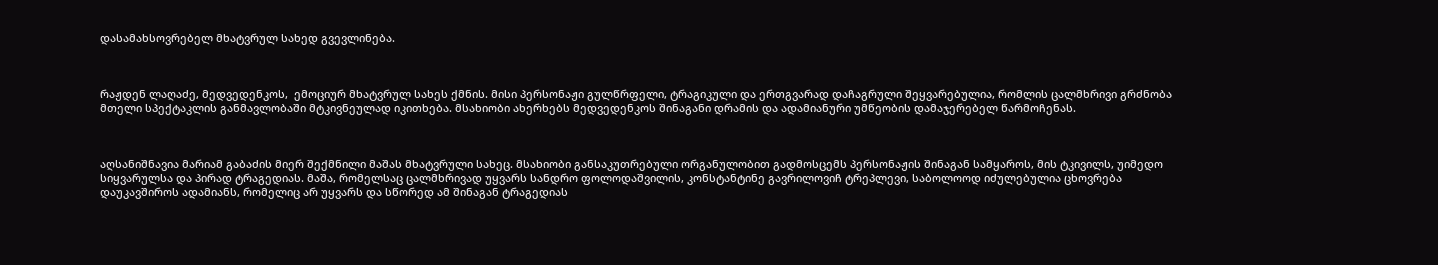დასამახსოვრებელ მხატვრულ სახედ გვევლინება.



რაჟდენ ლაღაძე, მედვედენკოს,  ემოციურ მხატვრულ სახეს ქმნის. მისი პერსონაჟი გულწრფელი, ტრაგიკული და ერთგვარად დაჩაგრული შეყვარებულია, რომლის ცალმხრივი გრძნობა მთელი სპექტაკლის განმავლობაში მტკივნეულად იკითხება. მსახიობი ახერხებს მედვედენკოს შინაგანი დრამის და ადამიანური უმწეობის დამაჯერებელ წარმოჩენას.



აღსანიშნავია მარიამ გაბაძის მიერ შექმნილი მაშას მხატვრული სახეც. მსახიობი განსაკუთრებული ორგანულობით გადმოსცემს პერსონაჟის შინაგან სამყაროს, მის ტკივილს, უიმედო სიყვარულსა და პირად ტრაგედიას. მაშა, რომელსაც ცალმხრივად უყვარს სანდრო ფოლოდაშვილის, კონსტანტინე გავრილოვიჩ ტრეპლევი, საბოლოოდ იძულებულია ცხოვრება დაუკავშიროს ადამიანს, რომელიც არ უყვარს და სწორედ ამ შინაგან ტრაგედიას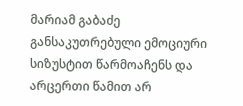მარიამ გაბაძე განსაკუთრებული ემოციური სიზუსტით წარმოაჩენს და არცერთი წამით არ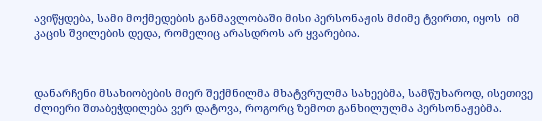ავიწყდება, სამი მოქმედების განმავლობაში მისი პერსონაჟის მძიმე ტვირთი, იყოს  იმ კაცის შვილების დედა, რომელიც არასდროს არ ყვარებია.



დანარჩენი მსახიობების მიერ შექმნილმა მხატვრულმა სახეებმა, სამწუხაროდ, ისეთივე ძლიერი შთაბეჭდილება ვერ დატოვა, როგორც ზემოთ განხილულმა პერსონაჟებმა.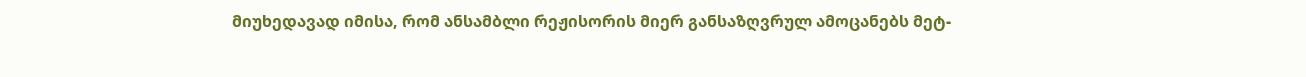მიუხედავად იმისა, რომ ანსამბლი რეჟისორის მიერ განსაზღვრულ ამოცანებს მეტ-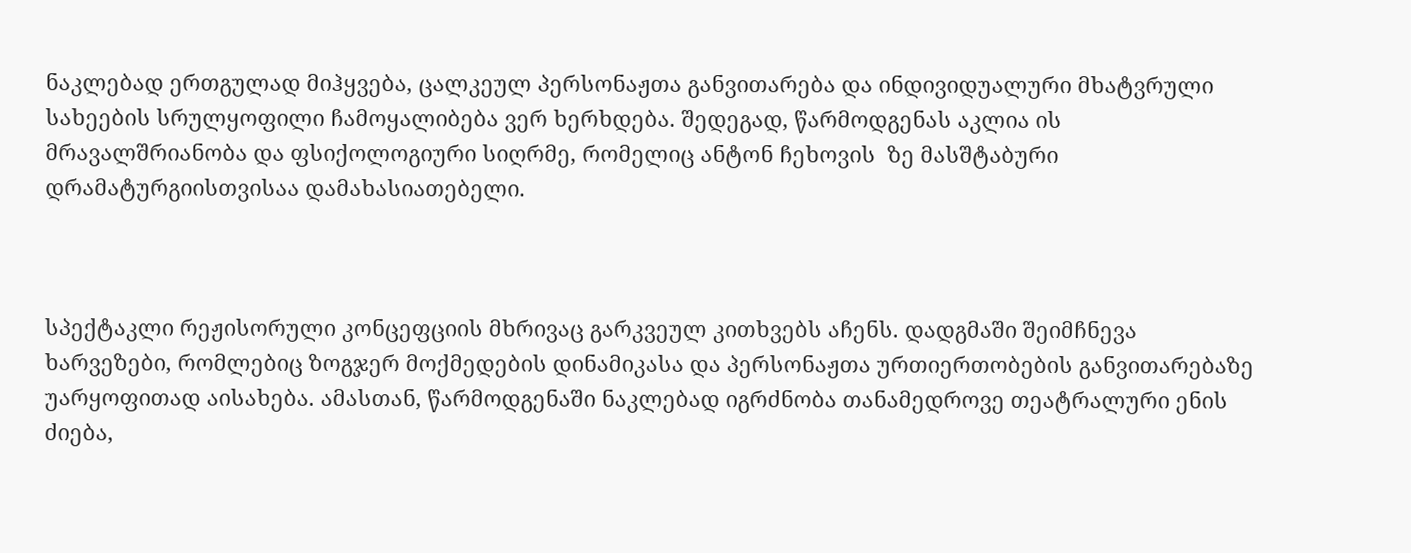ნაკლებად ერთგულად მიჰყვება, ცალკეულ პერსონაჟთა განვითარება და ინდივიდუალური მხატვრული სახეების სრულყოფილი ჩამოყალიბება ვერ ხერხდება. შედეგად, წარმოდგენას აკლია ის მრავალშრიანობა და ფსიქოლოგიური სიღრმე, რომელიც ანტონ ჩეხოვის  ზე მასშტაბური დრამატურგიისთვისაა დამახასიათებელი.



სპექტაკლი რეჟისორული კონცეფციის მხრივაც გარკვეულ კითხვებს აჩენს. დადგმაში შეიმჩნევა ხარვეზები, რომლებიც ზოგჯერ მოქმედების დინამიკასა და პერსონაჟთა ურთიერთობების განვითარებაზე უარყოფითად აისახება. ამასთან, წარმოდგენაში ნაკლებად იგრძნობა თანამედროვე თეატრალური ენის ძიება,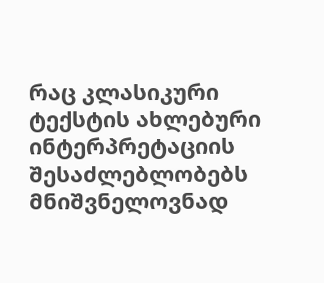რაც კლასიკური ტექსტის ახლებური ინტერპრეტაციის შესაძლებლობებს მნიშვნელოვნად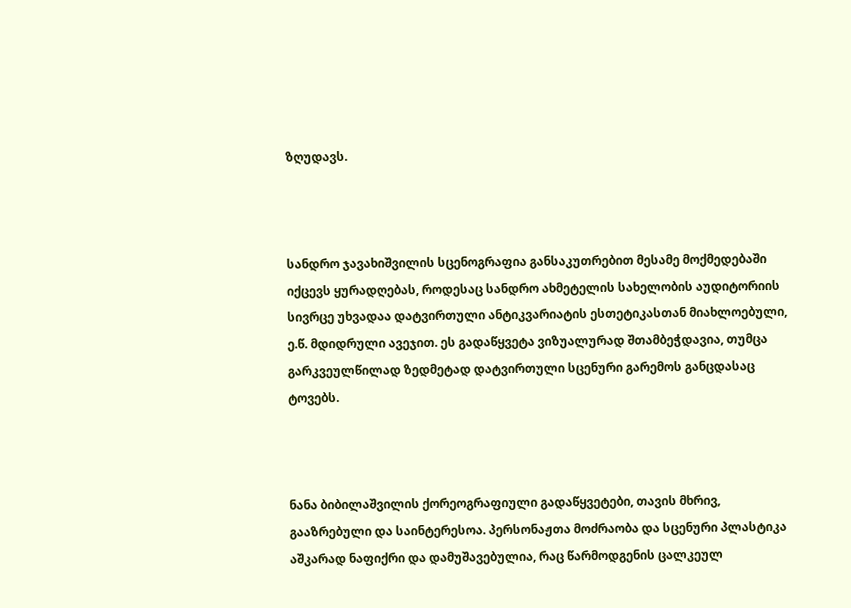ზღუდავს.



სანდრო ჯავახიშვილის სცენოგრაფია განსაკუთრებით მესამე მოქმედებაში იქცევს ყურადღებას, როდესაც სანდრო ახმეტელის სახელობის აუდიტორიის სივრცე უხვადაა დატვირთული ანტიკვარიატის ესთეტიკასთან მიახლოებული, ე.წ. მდიდრული ავეჯით. ეს გადაწყვეტა ვიზუალურად შთამბეჭდავია, თუმცა გარკვეულწილად ზედმეტად დატვირთული სცენური გარემოს განცდასაც ტოვებს.



ნანა ბიბილაშვილის ქორეოგრაფიული გადაწყვეტები, თავის მხრივ, გააზრებული და საინტერესოა. პერსონაჟთა მოძრაობა და სცენური პლასტიკა აშკარად ნაფიქრი და დამუშავებულია, რაც წარმოდგენის ცალკეულ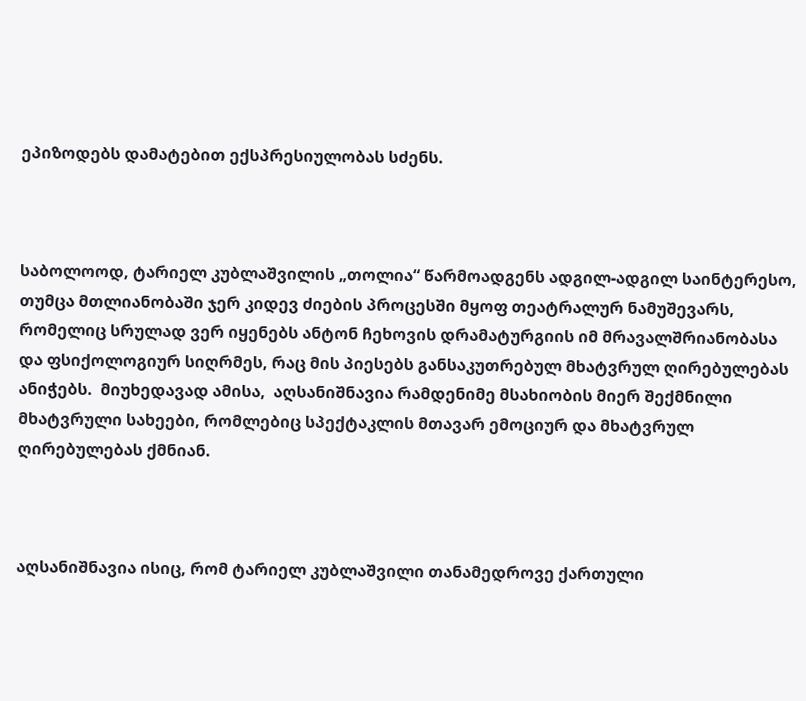ეპიზოდებს დამატებით ექსპრესიულობას სძენს.



საბოლოოდ, ტარიელ კუბლაშვილის „თოლია“ წარმოადგენს ადგილ-ადგილ საინტერესო, თუმცა მთლიანობაში ჯერ კიდევ ძიების პროცესში მყოფ თეატრალურ ნამუშევარს, რომელიც სრულად ვერ იყენებს ანტონ ჩეხოვის დრამატურგიის იმ მრავალშრიანობასა და ფსიქოლოგიურ სიღრმეს, რაც მის პიესებს განსაკუთრებულ მხატვრულ ღირებულებას ანიჭებს.  მიუხედავად ამისა,  აღსანიშნავია რამდენიმე მსახიობის მიერ შექმნილი მხატვრული სახეები, რომლებიც სპექტაკლის მთავარ ემოციურ და მხატვრულ ღირებულებას ქმნიან.



აღსანიშნავია ისიც, რომ ტარიელ კუბლაშვილი თანამედროვე ქართული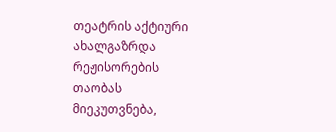თეატრის აქტიური ახალგაზრდა რეჟისორების თაობას მიეკუთვნება,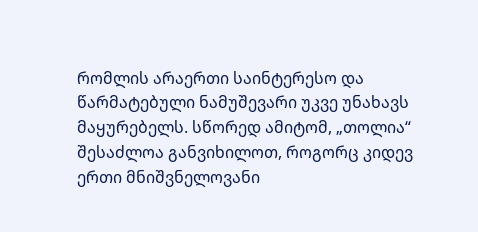რომლის არაერთი საინტერესო და წარმატებული ნამუშევარი უკვე უნახავს მაყურებელს. სწორედ ამიტომ, „თოლია“ შესაძლოა განვიხილოთ, როგორც კიდევ ერთი მნიშვნელოვანი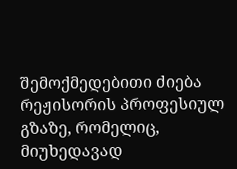შემოქმედებითი ძიება რეჟისორის პროფესიულ გზაზე, რომელიც, მიუხედავად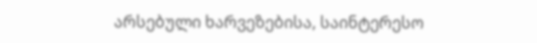არსებული ხარვეზებისა, საინტერესო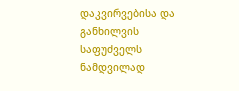დაკვირვებისა და განხილვის საფუძველს ნამდვილად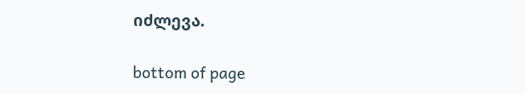იძლევა.

bottom of page